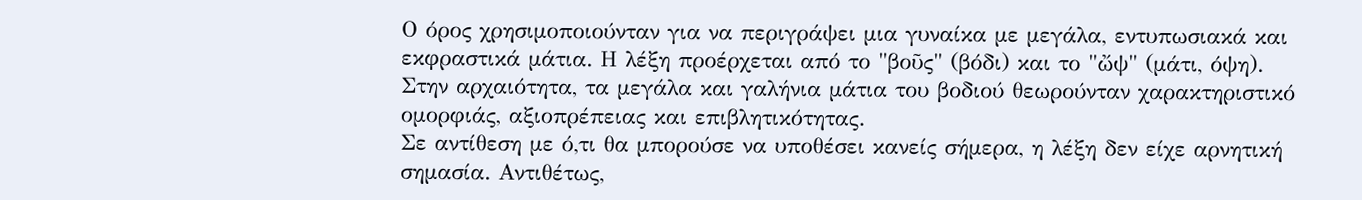Ο όρος χρησιμοποιούνταν για να περιγράψει μια γυναίκα με μεγάλα, εντυπωσιακά και εκφραστικά μάτια. Η λέξη προέρχεται από το "βοῦς" (βόδι) και το "ὤψ" (μάτι, όψη). Στην αρχαιότητα, τα μεγάλα και γαλήνια μάτια του βοδιού θεωρούνταν χαρακτηριστικό ομορφιάς, αξιοπρέπειας και επιβλητικότητας.
Σε αντίθεση με ό,τι θα μπορούσε να υποθέσει κανείς σήμερα, η λέξη δεν είχε αρνητική σημασία. Αντιθέτως,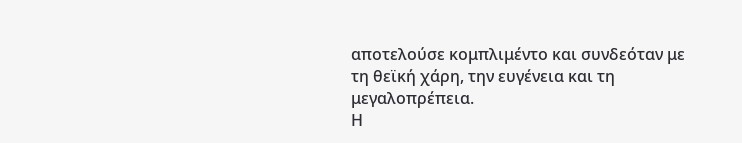αποτελούσε κομπλιμέντο και συνδεόταν με τη θεϊκή χάρη, την ευγένεια και τη μεγαλοπρέπεια.
Η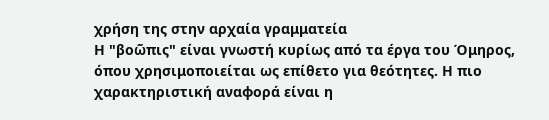χρήση της στην αρχαία γραμματεία
Η "βοῶπις" είναι γνωστή κυρίως από τα έργα του Όμηρος, όπου χρησιμοποιείται ως επίθετο για θεότητες. Η πιο χαρακτηριστική αναφορά είναι η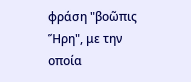φράση "βοῶπις Ἥρη", με την οποία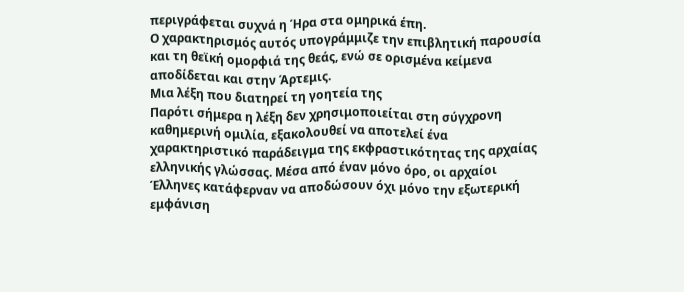περιγράφεται συχνά η Ήρα στα ομηρικά έπη.
Ο χαρακτηρισμός αυτός υπογράμμιζε την επιβλητική παρουσία και τη θεϊκή ομορφιά της θεάς, ενώ σε ορισμένα κείμενα αποδίδεται και στην Άρτεμις.
Μια λέξη που διατηρεί τη γοητεία της
Παρότι σήμερα η λέξη δεν χρησιμοποιείται στη σύγχρονη καθημερινή ομιλία, εξακολουθεί να αποτελεί ένα χαρακτηριστικό παράδειγμα της εκφραστικότητας της αρχαίας ελληνικής γλώσσας. Μέσα από έναν μόνο όρο, οι αρχαίοι Έλληνες κατάφερναν να αποδώσουν όχι μόνο την εξωτερική εμφάνιση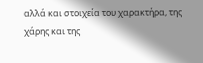αλλά και στοιχεία του χαρακτήρα, της χάρης και της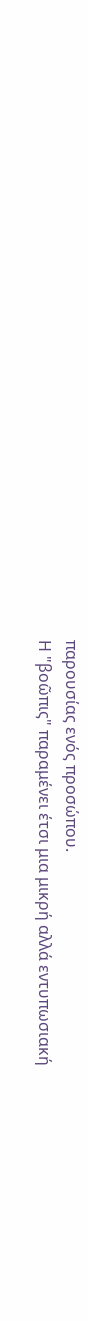παρουσίας ενός προσώπου.
Η "βοῶπις" παραμένει έτσι μια μικρή αλλά εντυπωσιακή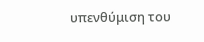υπενθύμιση του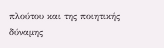πλούτου και της ποιητικής δύναμης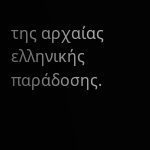της αρχαίας ελληνικής παράδοσης.